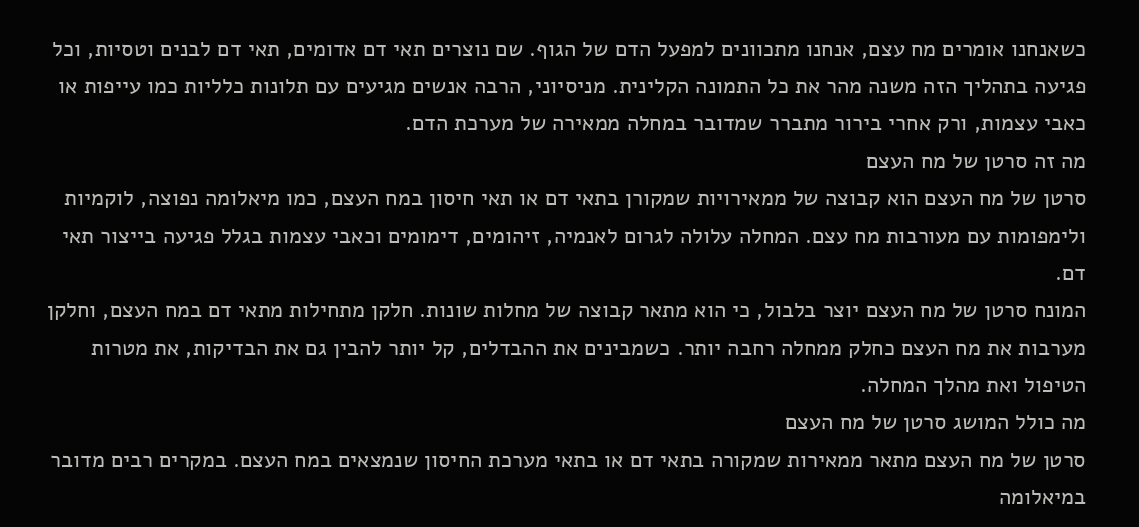כשאנחנו אומרים מח עצם, אנחנו מתכוונים למפעל הדם של הגוף. שם נוצרים תאי דם אדומים, תאי דם לבנים וטסיות, וכל פגיעה בתהליך הזה משנה מהר את כל התמונה הקלינית. מניסיוני, הרבה אנשים מגיעים עם תלונות כלליות כמו עייפות או כאבי עצמות, ורק אחרי בירור מתברר שמדובר במחלה ממאירה של מערכת הדם.
מה זה סרטן של מח העצם
סרטן של מח העצם הוא קבוצה של ממאירויות שמקורן בתאי דם או תאי חיסון במח העצם, כמו מיאלומה נפוצה, לוקמיות ולימפומות עם מעורבות מח עצם. המחלה עלולה לגרום לאנמיה, זיהומים, דימומים וכאבי עצמות בגלל פגיעה בייצור תאי דם.
המונח סרטן של מח העצם יוצר בלבול, כי הוא מתאר קבוצה של מחלות שונות. חלקן מתחילות מתאי דם במח העצם, וחלקן מערבות את מח העצם כחלק ממחלה רחבה יותר. כשמבינים את ההבדלים, קל יותר להבין גם את הבדיקות, את מטרות הטיפול ואת מהלך המחלה.
מה כולל המושג סרטן של מח העצם
סרטן של מח העצם מתאר ממאירות שמקורה בתאי דם או בתאי מערכת החיסון שנמצאים במח העצם. במקרים רבים מדובר במיאלומה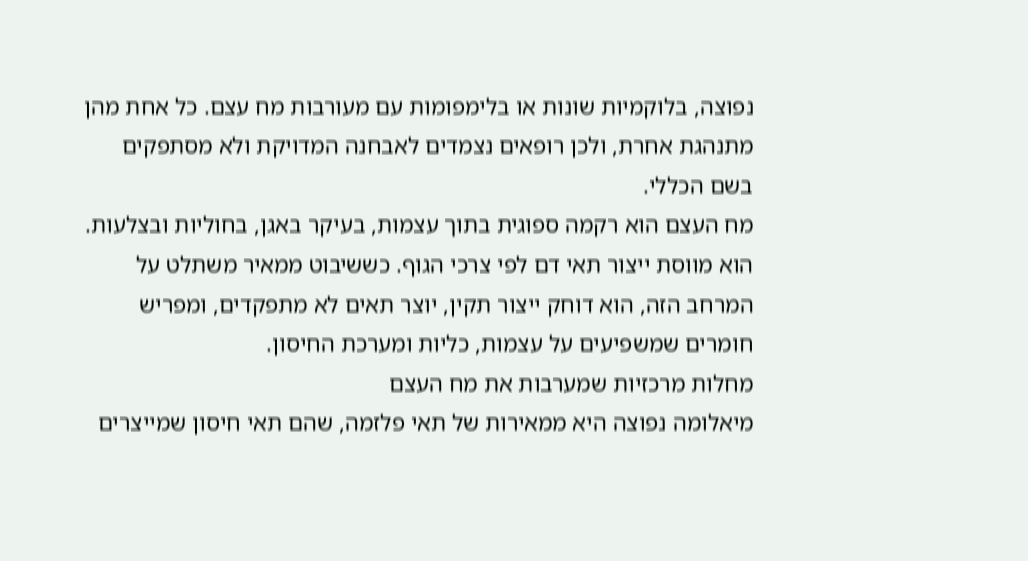נפוצה, בלוקמיות שונות או בלימפומות עם מעורבות מח עצם. כל אחת מהן מתנהגת אחרת, ולכן רופאים נצמדים לאבחנה המדויקת ולא מסתפקים בשם הכללי.
מח העצם הוא רקמה ספוגית בתוך עצמות, בעיקר באגן, בחוליות ובצלעות. הוא מווסת ייצור תאי דם לפי צרכי הגוף. כששיבוט ממאיר משתלט על המרחב הזה, הוא דוחק ייצור תקין, יוצר תאים לא מתפקדים, ומפריש חומרים שמשפיעים על עצמות, כליות ומערכת החיסון.
מחלות מרכזיות שמערבות את מח העצם
מיאלומה נפוצה היא ממאירות של תאי פלזמה, שהם תאי חיסון שמייצרים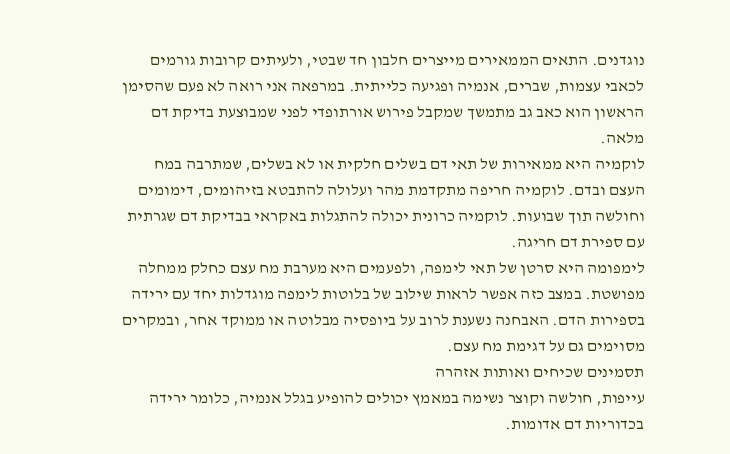נוגדנים. התאים הממאירים מייצרים חלבון חד שבטי, ולעיתים קרובות גורמים לכאבי עצמות, שברים, אנמיה ופגיעה כלייתית. במרפאה אני רואה לא פעם שהסימן הראשון הוא כאב גב מתמשך שמקבל פירוש אורתופדי לפני שמבוצעת בדיקת דם מלאה.
לוקמיה היא ממאירות של תאי דם בשלים חלקית או לא בשלים, שמתרבה במח העצם ובדם. לוקמיה חריפה מתקדמת מהר ועלולה להתבטא בזיהומים, דימומים וחולשה תוך שבועות. לוקמיה כרונית יכולה להתגלות באקראי בבדיקת דם שגרתית עם ספירת דם חריגה.
לימפומה היא סרטן של תאי לימפה, ולפעמים היא מערבת מח עצם כחלק ממחלה מפושטת. במצב כזה אפשר לראות שילוב של בלוטות לימפה מוגדלות יחד עם ירידה בספירות הדם. האבחנה נשענת לרוב על ביופסיה מבלוטה או ממוקד אחר, ובמקרים מסוימים גם על דגימת מח עצם.
תסמינים שכיחים ואותות אזהרה
עייפות, חולשה וקוצר נשימה במאמץ יכולים להופיע בגלל אנמיה, כלומר ירידה בכדוריות דם אדומות.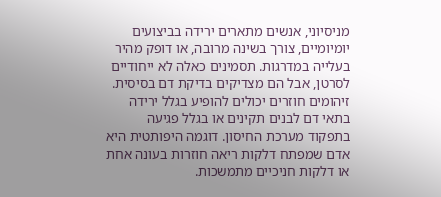מניסיוני, אנשים מתארים ירידה בביצועים יומיומיים, צורך בשינה מרובה, או דופק מהיר בעלייה במדרגות. תסמינים כאלה לא ייחודיים לסרטן, אבל הם מצדיקים בדיקת דם בסיסית.
זיהומים חוזרים יכולים להופיע בגלל ירידה בתאי דם לבנים תקינים או בגלל פגיעה בתפקוד מערכת החיסון. דוגמה היפותטית היא אדם שמפתח דלקות ריאה חוזרות בעונה אחת או דלקות חניכיים מתמשכות.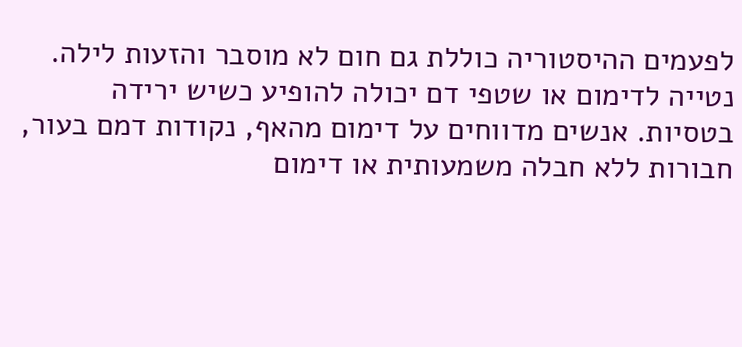לפעמים ההיסטוריה כוללת גם חום לא מוסבר והזעות לילה.
נטייה לדימום או שטפי דם יכולה להופיע כשיש ירידה בטסיות. אנשים מדווחים על דימום מהאף, נקודות דמם בעור, חבורות ללא חבלה משמעותית או דימום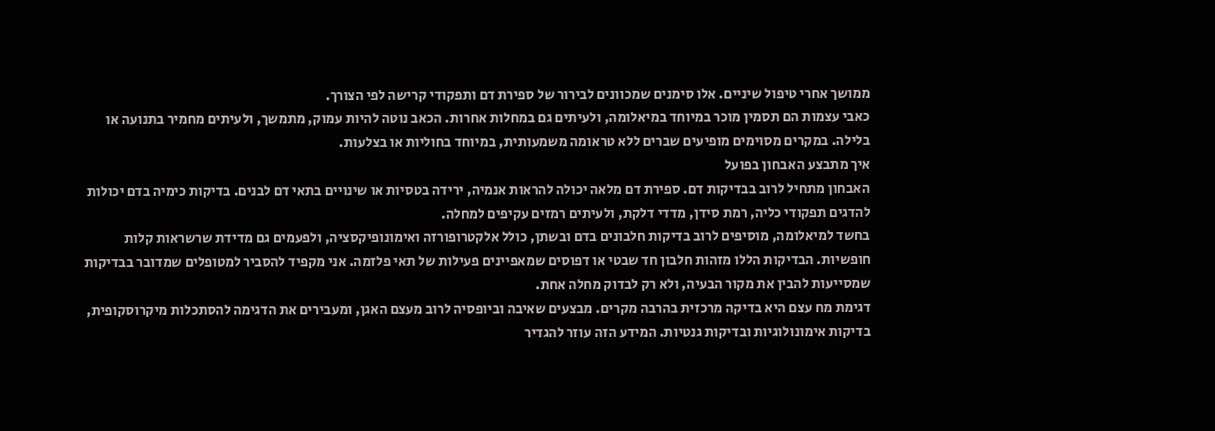ממושך אחרי טיפול שיניים. אלו סימנים שמכוונים לבירור של ספירת דם ותפקודי קרישה לפי הצורך.
כאבי עצמות הם תסמין מוכר במיוחד במיאלומה, ולעיתים גם במחלות אחרות. הכאב נוטה להיות עמוק, מתמשך, ולעיתים מחמיר בתנועה או בלילה. במקרים מסוימים מופיעים שברים ללא טראומה משמעותית, במיוחד בחוליות או בצלעות.
איך מתבצע האבחון בפועל
האבחון מתחיל לרוב בבדיקות דם. ספירת דם מלאה יכולה להראות אנמיה, ירידה בטסיות או שינויים בתאי דם לבנים. בדיקות כימיה בדם יכולות להדגים תפקודי כליה, רמת סידן, מדדי דלקת, ולעיתים רמזים עקיפים למחלה.
בחשד למיאלומה, מוסיפים לרוב בדיקות חלבונים בדם ובשתן, כולל אלקטרופורזה ואימונופיקסציה, ולפעמים גם מדידת שרשראות קלות חופשיות. הבדיקות הללו מזהות חלבון חד שבטי או דפוסים שמאפיינים פעילות של תאי פלזמה. אני מקפיד להסביר למטופלים שמדובר בבדיקות שמסייעות להבין את מקור הבעיה, ולא רק לבדוק מחלה אחת.
דגימת מח עצם היא בדיקה מרכזית בהרבה מקרים. מבצעים שאיבה וביופסיה לרוב מעצם האגן, ומעבירים את הדגימה להסתכלות מיקרוסקופית, בדיקות אימונולוגיות ובדיקות גנטיות. המידע הזה עוזר להגדיר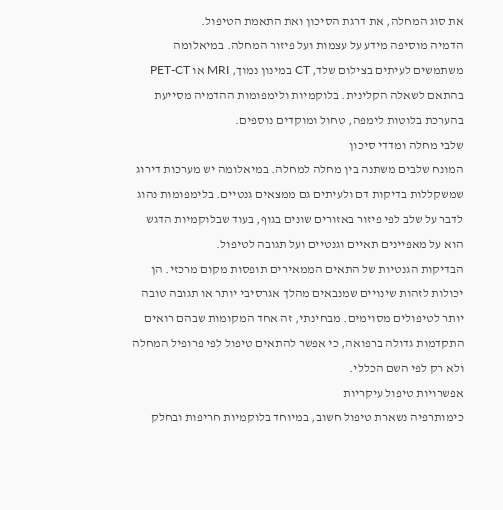את סוג המחלה, את דרגת הסיכון ואת התאמת הטיפול.
הדמיה מוסיפה מידע על עצמות ועל פיזור המחלה. במיאלומה משתמשים לעיתים בצילום שלד, CT במינון נמוך, MRI או PET-CT בהתאם לשאלה הקלינית. בלוקמיות ולימפומות ההדמיה מסייעת בהערכת בלוטות לימפה, טחול ומוקדים נוספים.
שלבי מחלה ומדדי סיכון
המונח שלבים משתנה בין מחלה למחלה. במיאלומה יש מערכות דירוג שמשקללות בדיקות דם ולעיתים גם ממצאים גנטיים. בלימפומות נהוג לדבר על שלב לפי פיזור באזורים שונים בגוף, בעוד שבלוקמיות הדגש הוא על מאפיינים תאיים וגנטיים ועל תגובה לטיפול.
הבדיקות הגנטיות של התאים הממאירים תופסות מקום מרכזי. הן יכולות לזהות שינויים שמנבאים מהלך אגרסיבי יותר או תגובה טובה יותר לטיפולים מסוימים. מבחינתי, זה אחד המקומות שבהם רואים התקדמות גדולה ברפואה, כי אפשר להתאים טיפול לפי פרופיל המחלה ולא רק לפי השם הכללי.
אפשרויות טיפול עיקריות
כימותרפיה נשארת טיפול חשוב, במיוחד בלוקמיות חריפות ובחלק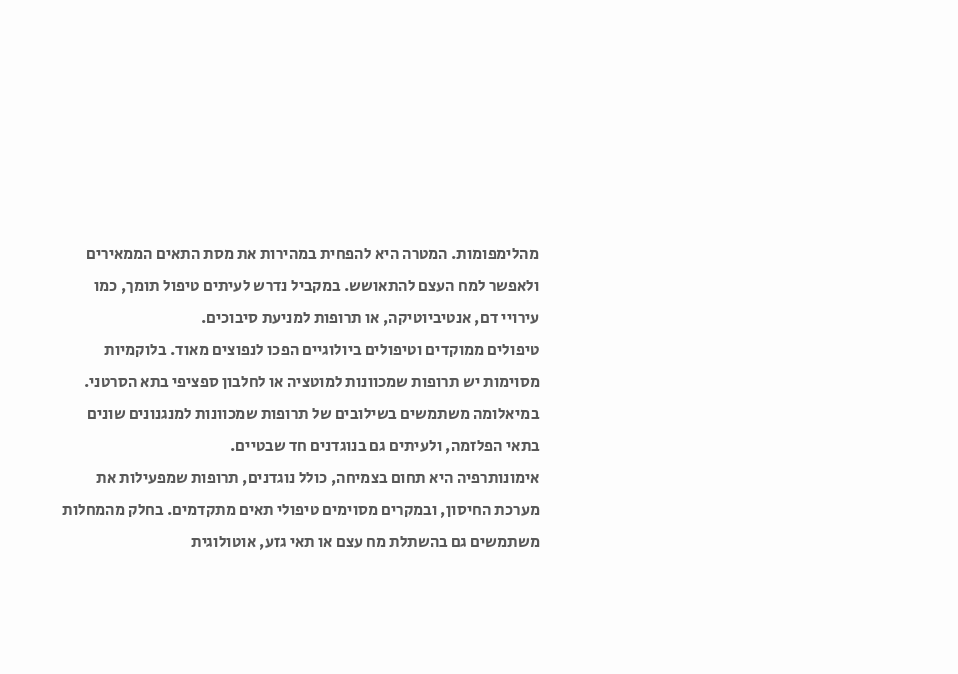מהלימפומות. המטרה היא להפחית במהירות את מסת התאים הממאירים ולאפשר למח העצם להתאושש. במקביל נדרש לעיתים טיפול תומך, כמו עירויי דם, אנטיביוטיקה, או תרופות למניעת סיבוכים.
טיפולים ממוקדים וטיפולים ביולוגיים הפכו לנפוצים מאוד. בלוקמיות מסוימות יש תרופות שמכוונות למוטציה או לחלבון ספציפי בתא הסרטני. במיאלומה משתמשים בשילובים של תרופות שמכוונות למנגנונים שונים בתאי הפלזמה, ולעיתים גם בנוגדנים חד שבטיים.
אימונותרפיה היא תחום בצמיחה, כולל נוגדנים, תרופות שמפעילות את מערכת החיסון, ובמקרים מסוימים טיפולי תאים מתקדמים. בחלק מהמחלות משתמשים גם בהשתלת מח עצם או תאי גזע, אוטולוגית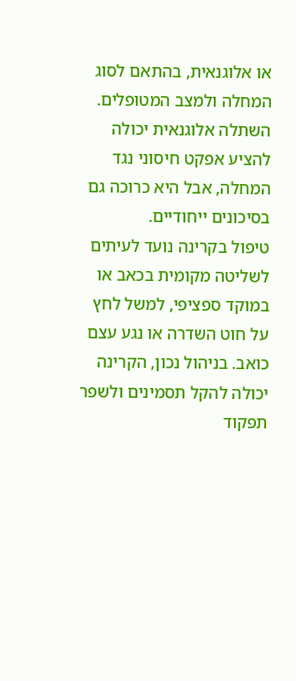או אלוגנאית, בהתאם לסוג המחלה ולמצב המטופלים. השתלה אלוגנאית יכולה להציע אפקט חיסוני נגד המחלה, אבל היא כרוכה גם בסיכונים ייחודיים.
טיפול בקרינה נועד לעיתים לשליטה מקומית בכאב או במוקד ספציפי, למשל לחץ על חוט השדרה או נגע עצם כואב. בניהול נכון, הקרינה יכולה להקל תסמינים ולשפר תפקוד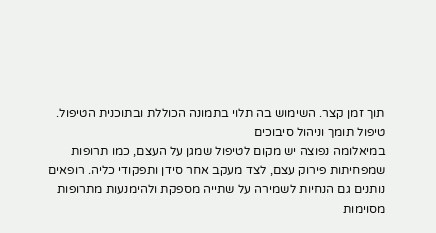תוך זמן קצר. השימוש בה תלוי בתמונה הכוללת ובתוכנית הטיפול.
טיפול תומך וניהול סיבוכים
במיאלומה נפוצה יש מקום לטיפול שמגן על העצם, כמו תרופות שמפחיתות פירוק עצם, לצד מעקב אחר סידן ותפקודי כליה. רופאים נותנים גם הנחיות לשמירה על שתייה מספקת ולהימנעות מתרופות מסוימות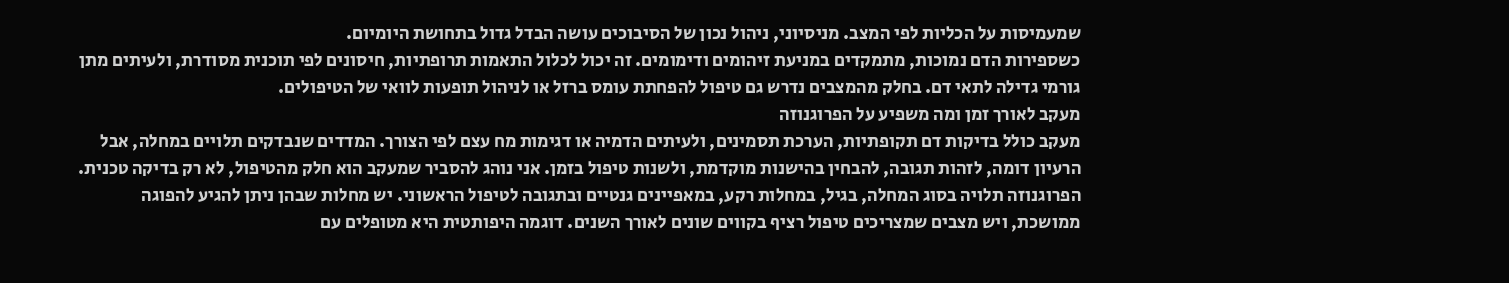שמעמיסות על הכליות לפי המצב. מניסיוני, ניהול נכון של הסיבוכים עושה הבדל גדול בתחושת היומיום.
כשספירות הדם נמוכות, מתמקדים במניעת זיהומים ודימומים. זה יכול לכלול התאמות תרופתיות, חיסונים לפי תוכנית מסודרת, ולעיתים מתן גורמי גדילה לתאי דם. בחלק מהמצבים נדרש גם טיפול להפחתת עומס ברזל או לניהול תופעות לוואי של הטיפולים.
מעקב לאורך זמן ומה משפיע על הפרוגנוזה
מעקב כולל בדיקות דם תקופתיות, הערכת תסמינים, ולעיתים הדמיה או דגימות מח עצם לפי הצורך. המדדים שנבדקים תלויים במחלה, אבל הרעיון דומה, לזהות תגובה, להבחין בהישנות מוקדמת, ולשנות טיפול בזמן. אני נוהג להסביר שמעקב הוא חלק מהטיפול, לא רק בדיקה טכנית.
הפרוגנוזה תלויה בסוג המחלה, בגיל, במחלות רקע, במאפיינים גנטיים ובתגובה לטיפול הראשוני. יש מחלות שבהן ניתן להגיע להפוגה ממושכת, ויש מצבים שמצריכים טיפול רציף בקווים שונים לאורך השנים. דוגמה היפותטית היא מטופלים עם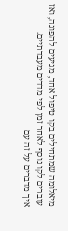מיאלומה שמתחילים בקו טיפול אחד, מגיעים להפוגה, ואז עוברים לקו נוסף לאחר זמן לפי מדדים מעבדתיים.
איך מדברים על זה עם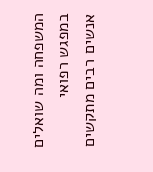המשפחה ומה שואלים במפגש רפואי
אנשים רבים מתקשים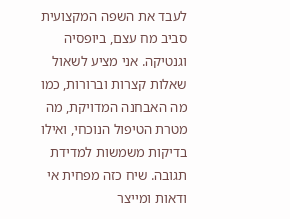לעבד את השפה המקצועית סביב מח עצם, ביופסיה וגנטיקה. אני מציע לשאול שאלות קצרות וברורות, כמו מה האבחנה המדויקת, מה מטרת הטיפול הנוכחי, ואילו בדיקות משמשות למדידת תגובה. שיח כזה מפחית אי ודאות ומייצר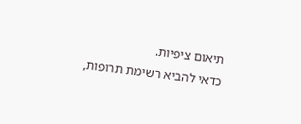תיאום ציפיות.
כדאי להביא רשימת תרופות,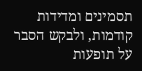תסמינים ומדידות קודמות, ולבקש הסבר על תופעות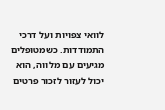לוואי צפויות ועל דרכי התמודדות. כשמטופלים מגיעים עם מלווה, הוא יכול לעזור לזכור פרטים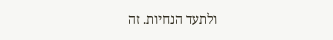ולתעד הנחיות. זה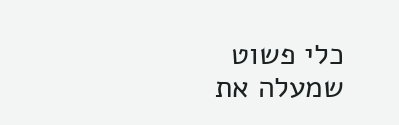כלי פשוט שמעלה את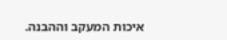איכות המעקב וההבנה.